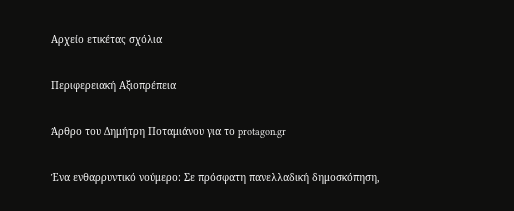Αρχείο ετικέτας σχόλια

Περιφερειακή Αξιοπρέπεια

Άρθρο του Δημήτρη Ποταμιάνου για το protagon.gr

Ένα ενθαρρυντικό νούμερο: Σε πρόσφατη πανελλαδική δημοσκόπηση,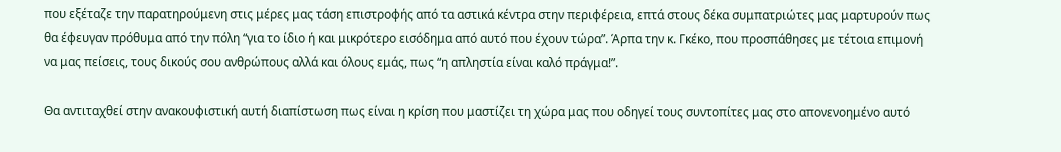που εξέταζε την παρατηρούμενη στις μέρες μας τάση επιστροφής από τα αστικά κέντρα στην περιφέρεια, επτά στους δέκα συμπατριώτες μας μαρτυρούν πως θα έφευγαν πρόθυμα από την πόλη “για το ίδιο ή και μικρότερο εισόδημα από αυτό που έχουν τώρα”. Άρπα την κ. Γκέκο, που προσπάθησες με τέτοια επιμονή να μας πείσεις, τους δικούς σου ανθρώπους αλλά και όλους εμάς, πως “η απληστία είναι καλό πράγμα!”.

Θα αντιταχθεί στην ανακουφιστική αυτή διαπίστωση πως είναι η κρίση που μαστίζει τη χώρα μας που οδηγεί τους συντοπίτες μας στο απονενοημένο αυτό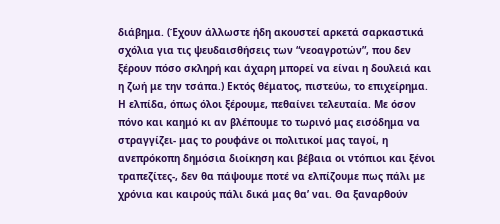διάβημα. (Έχουν άλλωστε ήδη ακουστεί αρκετά σαρκαστικά σχόλια για τις ψευδαισθήσεις των “νεοαγροτών”, που δεν ξέρουν πόσο σκληρή και άχαρη μπορεί να είναι η δουλειά και η ζωή με την τσάπα.) Εκτός θέματος, πιστεύω, το επιχείρημα. Η ελπίδα, όπως όλοι ξέρουμε, πεθαίνει τελευταία. Με όσον πόνο και καημό κι αν βλέπουμε το τωρινό μας εισόδημα να στραγγίζει- μας το ρουφάνε οι πολιτικοί μας ταγοί, η ανεπρόκοπη δημόσια διοίκηση και βέβαια οι ντόπιοι και ξένοι τραπεζίτες-, δεν θα πάψουμε ποτέ να ελπίζουμε πως πάλι με χρόνια και καιρούς πάλι δικά μας θα’ ναι. Θα ξαναρθούν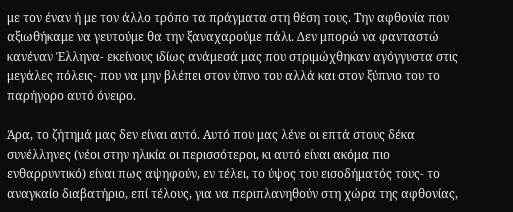με τον έναν ή με τον άλλο τρόπο τα πράγματα στη θέση τους. Την αφθονία που αξιωθήκαμε να γευτούμε θα την ξαναχαρούμε πάλι. Δεν μπορώ να φανταστώ κανέναν Έλληνα- εκείνους ιδίως ανάμεσά μας που στριμώχθηκαν αγόγγυστα στις μεγάλες πόλεις- που να μην βλέπει στον ύπνο του αλλά και στον ξύπνιο του το παρήγορο αυτό όνειρο.

Άρα, το ζήτημά μας δεν είναι αυτό. Αυτό που μας λένε οι επτά στους δέκα συνέλληνες (νέοι στην ηλικία οι περισσότεροι, κι αυτό είναι ακόμα πιο ενθαρρυντικό) είναι πως αψηφούν, εν τέλει, το ύψος του εισοδήματός τους- το αναγκαίο διαβατήριο, επί τέλους, για να περιπλανηθούν στη χώρα της αφθονίας,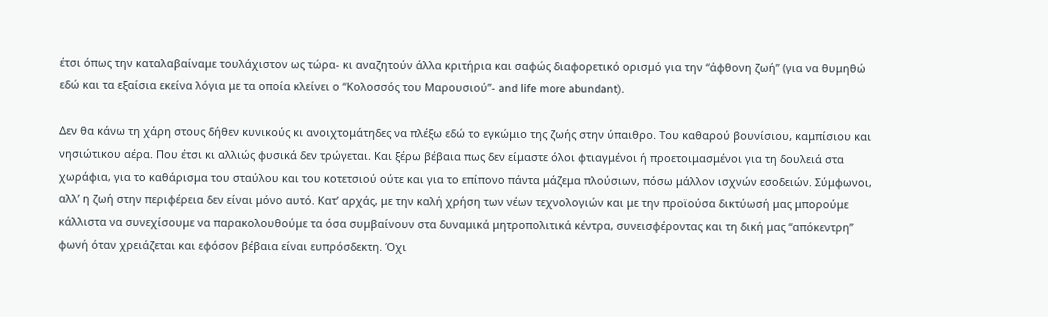έτσι όπως την καταλαβαίναμε τουλάχιστον ως τώρα- κι αναζητούν άλλα κριτήρια και σαφώς διαφορετικό ορισμό για την “άφθονη ζωή” (για να θυμηθώ εδώ και τα εξαίσια εκείνα λόγια με τα οποία κλείνει ο “Κολοσσός του Μαρουσιού”- and life more abundant).

Δεν θα κάνω τη χάρη στους δήθεν κυνικούς κι ανοιχτομάτηδες να πλέξω εδώ το εγκώμιο της ζωής στην ύπαιθρο. Του καθαρού βουνίσιου, καμπίσιου και νησιώτικου αέρα. Που έτσι κι αλλιώς φυσικά δεν τρώγεται. Και ξέρω βέβαια πως δεν είμαστε όλοι φτιαγμένοι ή προετοιμασμένοι για τη δουλειά στα χωράφια, για το καθάρισμα του σταύλου και του κοτετσιού ούτε και για το επίπονο πάντα μάζεμα πλούσιων, πόσω μάλλον ισχνών εσοδειών. Σύμφωνοι, αλλ’ η ζωή στην περιφέρεια δεν είναι μόνο αυτό. Κατ’ αρχάς, με την καλή χρήση των νέων τεχνολογιών και με την προϊούσα δικτύωσή μας μπορούμε κάλλιστα να συνεχίσουμε να παρακολουθούμε τα όσα συμβαίνουν στα δυναμικά μητροπολιτικά κέντρα, συνεισφέροντας και τη δική μας “απόκεντρη” φωνή όταν χρειάζεται και εφόσον βέβαια είναι ευπρόσδεκτη. Όχι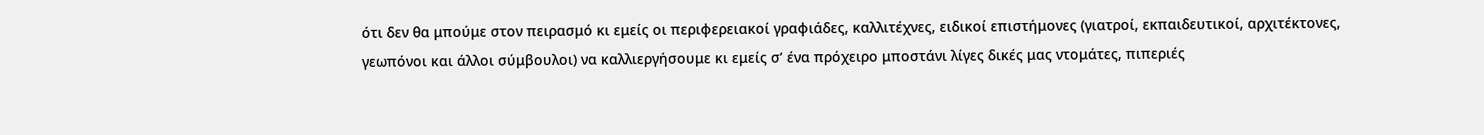ότι δεν θα μπούμε στον πειρασμό κι εμείς οι περιφερειακοί γραφιάδες, καλλιτέχνες, ειδικοί επιστήμονες (γιατροί, εκπαιδευτικοί, αρχιτέκτονες, γεωπόνοι και άλλοι σύμβουλοι) να καλλιεργήσουμε κι εμείς σ’ ένα πρόχειρο μποστάνι λίγες δικές μας ντομάτες, πιπεριές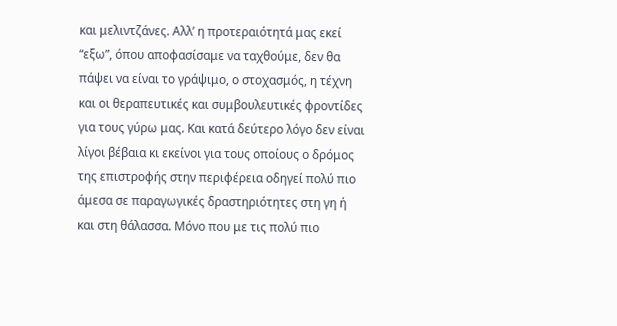και μελιντζάνες. Αλλ’ η προτεραιότητά μας εκεί “εξω”, όπου αποφασίσαμε να ταχθούμε, δεν θα πάψει να είναι το γράψιμο, ο στοχασμός, η τέχνη και οι θεραπευτικές και συμβουλευτικές φροντίδες για τους γύρω μας. Και κατά δεύτερο λόγο δεν είναι λίγοι βέβαια κι εκείνοι για τους οποίους ο δρόμος της επιστροφής στην περιφέρεια οδηγεί πολύ πιο άμεσα σε παραγωγικές δραστηριότητες στη γη ή και στη θάλασσα. Μόνο που με τις πολύ πιο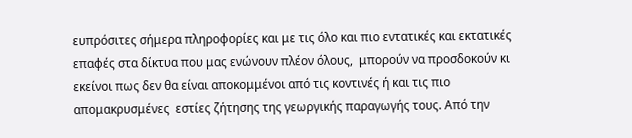ευπρόσιτες σήμερα πληροφορίες και με τις όλο και πιο εντατικές και εκτατικές επαφές στα δίκτυα που μας ενώνουν πλέον όλους,  μπορούν να προσδοκούν κι εκείνοι πως δεν θα είναι αποκομμένοι από τις κοντινές ή και τις πιο απομακρυσμένες  εστίες ζήτησης της γεωργικής παραγωγής τους. Από την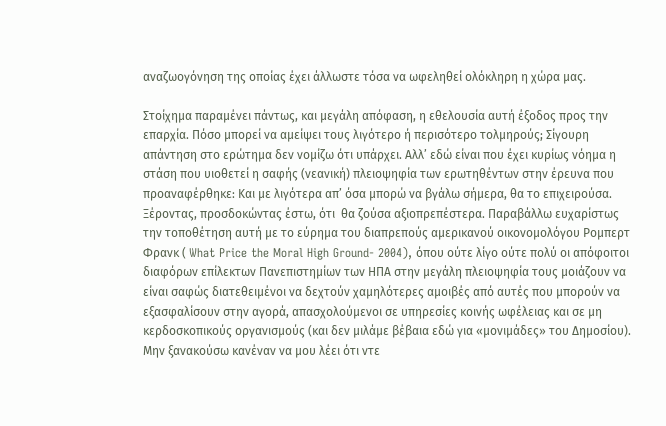αναζωογόνηση της οποίας έχει άλλωστε τόσα να ωφεληθεί ολόκληρη η χώρα μας.

Στοίχημα παραμένει πάντως, και μεγάλη απόφαση, η εθελουσία αυτή έξοδος προς την επαρχία. Πόσο μπορεί να αμείψει τους λιγότερο ή περισότερο τολμηρούς; Σίγουρη απάντηση στο ερώτημα δεν νομίζω ότι υπάρχει. Αλλ’ εδώ είναι που έχει κυρίως νόημα η στάση που υιοθετεί η σαφής (νεανική) πλειοψηφία των ερωτηθέντων στην έρευνα που προαναφέρθηκε: Και με λιγότερα απ’ όσα μπορώ να βγάλω σήμερα, θα το επιχειρούσα. Ξέροντας, προσδοκώντας έστω, ότι  θα ζούσα αξιοπρεπέστερα. Παραβάλλω ευχαρίστως την τοποθέτηση αυτή με το εύρημα του διαπρεπούς αμερικανού οικονομολόγου Ρομπερτ Φρανκ ( What Price the Moral High Ground- 2004), όπου ούτε λίγο ούτε πολύ οι απόφοιτοι διαφόρων επίλεκτων Πανεπιστημίων των ΗΠΑ στην μεγάλη πλειοψηφία τους μοιάζουν να είναι σαφώς διατεθειμένοι να δεχτούν χαμηλότερες αμοιβές από αυτές που μπορούν να εξασφαλίσουν στην αγορά, απασχολούμενοι σε υπηρεσίες κοινής ωφέλειας και σε μη κερδοσκοπικούς οργανισμούς (και δεν μιλάμε βέβαια εδώ για «μονιμάδες» του Δημοσίου). Μην ξανακούσω κανέναν να μου λέει ότι ντε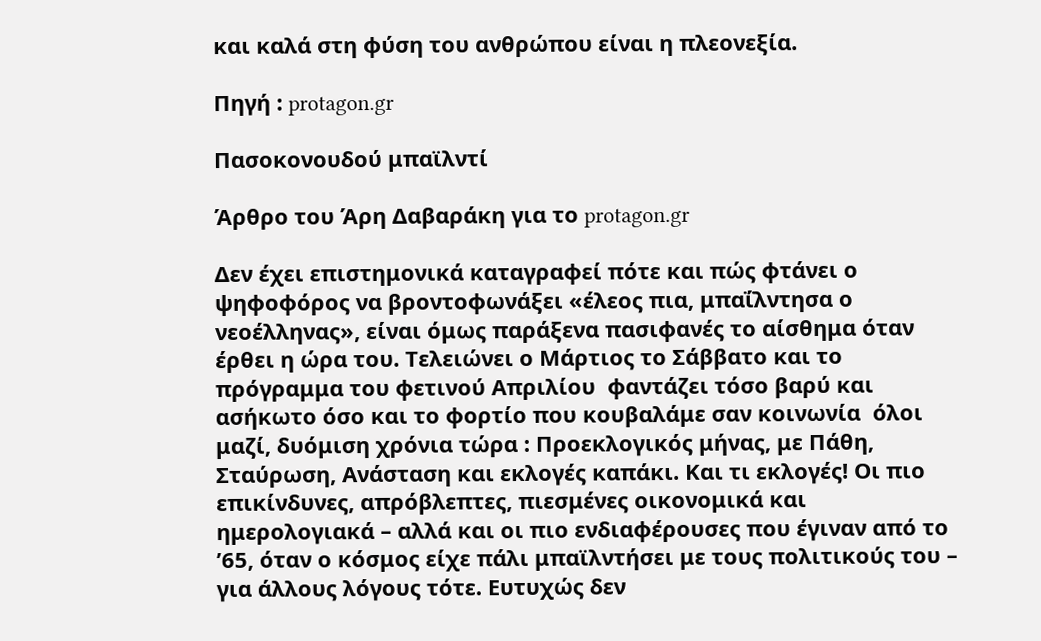και καλά στη φύση του ανθρώπου είναι η πλεονεξία.

Πηγή : protagon.gr

Πασοκονουδού μπαϊλντί

Άρθρο του Άρη Δαβαράκη για το protagon.gr

Δεν έχει επιστημονικά καταγραφεί πότε και πώς φτάνει ο ψηφοφόρος να βροντοφωνάξει «έλεος πια, μπαΐλντησα ο νεοέλληνας», είναι όμως παράξενα πασιφανές το αίσθημα όταν έρθει η ώρα του. Τελειώνει ο Μάρτιος το Σάββατο και το πρόγραμμα του φετινού Απριλίου  φαντάζει τόσο βαρύ και ασήκωτο όσο και το φορτίο που κουβαλάμε σαν κοινωνία  όλοι μαζί, δυόμιση χρόνια τώρα : Προεκλογικός μήνας, με Πάθη, Σταύρωση, Ανάσταση και εκλογές καπάκι. Και τι εκλογές! Οι πιο επικίνδυνες, απρόβλεπτες, πιεσμένες οικονομικά και ημερολογιακά – αλλά και οι πιο ενδιαφέρουσες που έγιναν από το ’65, όταν ο κόσμος είχε πάλι μπαϊλντήσει με τους πολιτικούς του – για άλλους λόγους τότε. Ευτυχώς δεν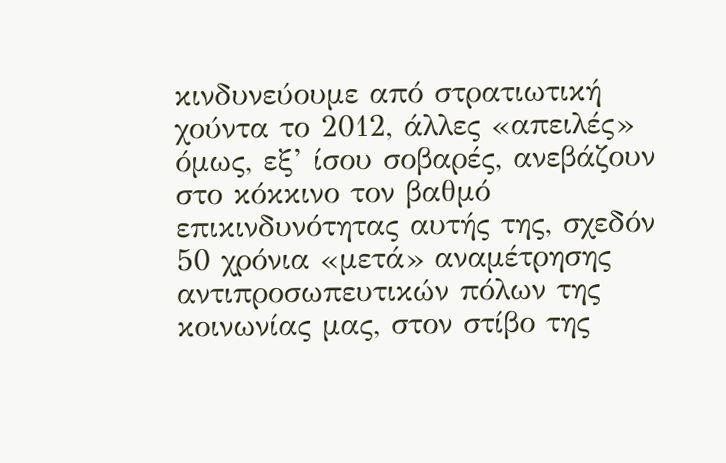κινδυνεύουμε από στρατιωτική χούντα το 2012, άλλες «απειλές» όμως, εξ’ ίσου σοβαρές, ανεβάζουν στο κόκκινο τον βαθμό επικινδυνότητας αυτής της, σχεδόν 50 χρόνια «μετά» αναμέτρησης αντιπροσωπευτικών πόλων της κοινωνίας μας, στον στίβο της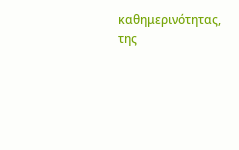καθημερινότητας, της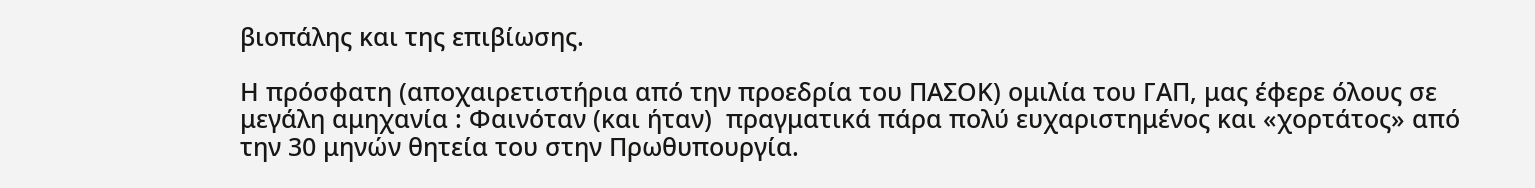βιοπάλης και της επιβίωσης.

Η πρόσφατη (αποχαιρετιστήρια από την προεδρία του ΠΑΣΟΚ) ομιλία του ΓΑΠ, μας έφερε όλους σε μεγάλη αμηχανία : Φαινόταν (και ήταν)  πραγματικά πάρα πολύ ευχαριστημένος και «χορτάτος» από την 30 μηνών θητεία του στην Πρωθυπουργία.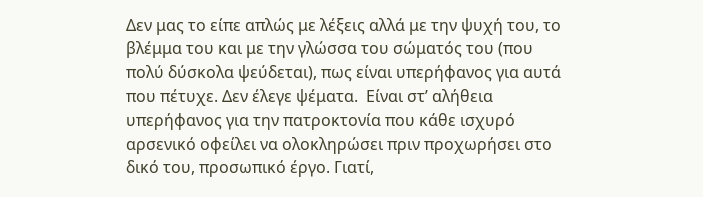Δεν μας το είπε απλώς με λέξεις αλλά με την ψυχή του, το βλέμμα του και με την γλώσσα του σώματός του (που πολύ δύσκολα ψεύδεται), πως είναι υπερήφανος για αυτά που πέτυχε. Δεν έλεγε ψέματα.  Είναι στ’ αλήθεια υπερήφανος για την πατροκτονία που κάθε ισχυρό αρσενικό οφείλει να ολοκληρώσει πριν προχωρήσει στο δικό του, προσωπικό έργο. Γιατί,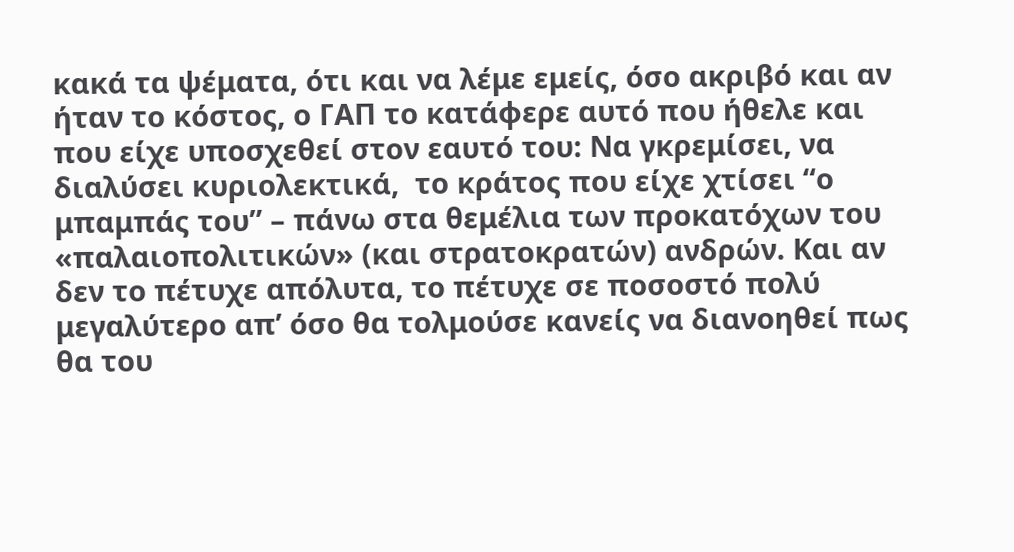κακά τα ψέματα, ότι και να λέμε εμείς, όσο ακριβό και αν ήταν το κόστος, ο ΓΑΠ το κατάφερε αυτό που ήθελε και που είχε υποσχεθεί στον εαυτό του: Να γκρεμίσει, να διαλύσει κυριολεκτικά,  το κράτος που είχε χτίσει “ο μπαμπάς του” – πάνω στα θεμέλια των προκατόχων του «παλαιοπολιτικών» (και στρατοκρατών) ανδρών. Και αν δεν το πέτυχε απόλυτα, το πέτυχε σε ποσοστό πολύ μεγαλύτερο απ’ όσο θα τολμούσε κανείς να διανοηθεί πως θα του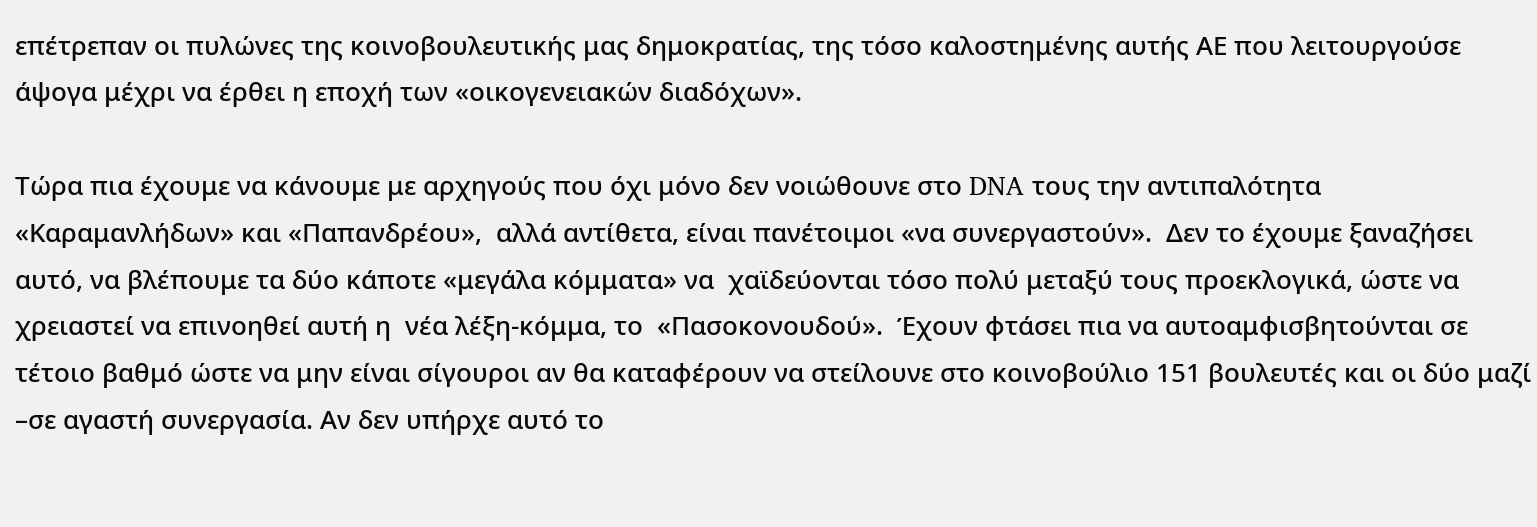επέτρεπαν οι πυλώνες της κοινοβουλευτικής μας δημοκρατίας, της τόσο καλοστημένης αυτής ΑΕ που λειτουργούσε άψογα μέχρι να έρθει η εποχή των «οικογενειακών διαδόχων».

Τώρα πια έχουμε να κάνουμε με αρχηγούς που όχι μόνο δεν νοιώθουνε στο DNA τους την αντιπαλότητα «Καραμανλήδων» και «Παπανδρέου»,  αλλά αντίθετα, είναι πανέτοιμοι «να συνεργαστούν».  Δεν το έχουμε ξαναζήσει αυτό, να βλέπουμε τα δύο κάποτε «μεγάλα κόμματα» να  χαϊδεύονται τόσο πολύ μεταξύ τους προεκλογικά, ώστε να χρειαστεί να επινοηθεί αυτή η  νέα λέξη-κόμμα, το  «Πασοκονουδού».  Έχουν φτάσει πια να αυτοαμφισβητούνται σε τέτοιο βαθμό ώστε να μην είναι σίγουροι αν θα καταφέρουν να στείλουνε στο κοινοβούλιο 151 βουλευτές και οι δύο μαζί –σε αγαστή συνεργασία. Αν δεν υπήρχε αυτό το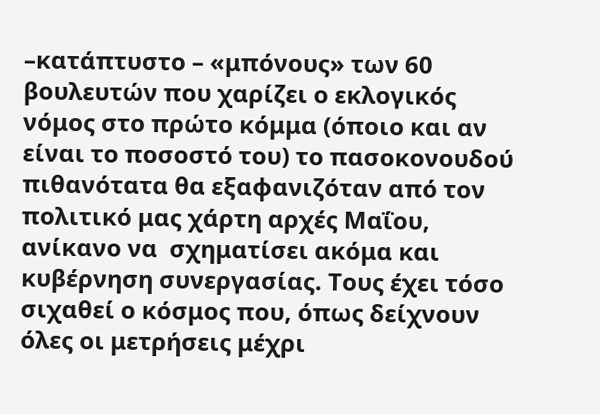–κατάπτυστο – «μπόνους» των 60 βουλευτών που χαρίζει ο εκλογικός νόμος στο πρώτο κόμμα (όποιο και αν είναι το ποσοστό του) το πασοκονουδού πιθανότατα θα εξαφανιζόταν από τον πολιτικό μας χάρτη αρχές Μαΐου, ανίκανο να  σχηματίσει ακόμα και κυβέρνηση συνεργασίας. Τους έχει τόσο σιχαθεί ο κόσμος που, όπως δείχνουν  όλες οι μετρήσεις μέχρι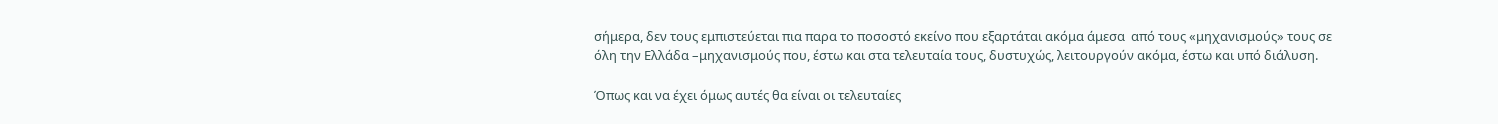σήμερα, δεν τους εμπιστεύεται πια παρα το ποσοστό εκείνο που εξαρτάται ακόμα άμεσα  από τους «μηχανισμούς» τους σε όλη την Ελλάδα –μηχανισμούς που, έστω και στα τελευταία τους, δυστυχώς, λειτουργούν ακόμα, έστω και υπό διάλυση.

Όπως και να έχει όμως αυτές θα είναι οι τελευταίες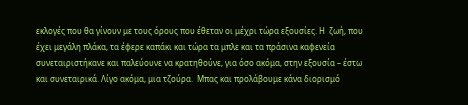εκλογές που θα γίνουν με τους όρους που έθεταν οι μέχρι τώρα εξουσίες. Η  ζωή, που έχει μεγάλη πλάκα, τα έφερε καπάκι και τώρα τα μπλε και τα πράσινα καφενεία συνεταιριστήκανε και παλεύουνε να κρατηθούνε, για όσο ακόμα, στην εξουσία – έστω και συνεταιρικά. Λίγο ακόμα, μια τζούρα.  Μπας και προλάβουμε κάνα διορισμό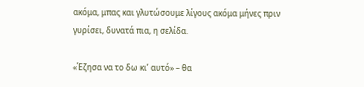ακόμα, μπας και γλυτώσουμε λίγους ακόμα μήνες πριν γυρίσει, δυνατά πια, η σελίδα.

«Έζησα να το δω κι’ αυτό» – θα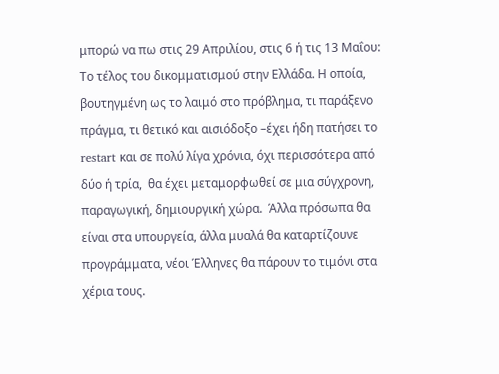μπορώ να πω στις 29 Απριλίου, στις 6 ή τις 13 Μαΐου: Το τέλος του δικομματισμού στην Ελλάδα. Η οποία, βουτηγμένη ως το λαιμό στο πρόβλημα, τι παράξενο πράγμα, τι θετικό και αισιόδοξο –έχει ήδη πατήσει το restart και σε πολύ λίγα χρόνια, όχι περισσότερα από δύο ή τρία,  θα έχει μεταμορφωθεί σε μια σύγχρονη, παραγωγική, δημιουργική χώρα.  Άλλα πρόσωπα θα είναι στα υπουργεία, άλλα μυαλά θα καταρτίζουνε προγράμματα, νέοι Έλληνες θα πάρουν το τιμόνι στα χέρια τους.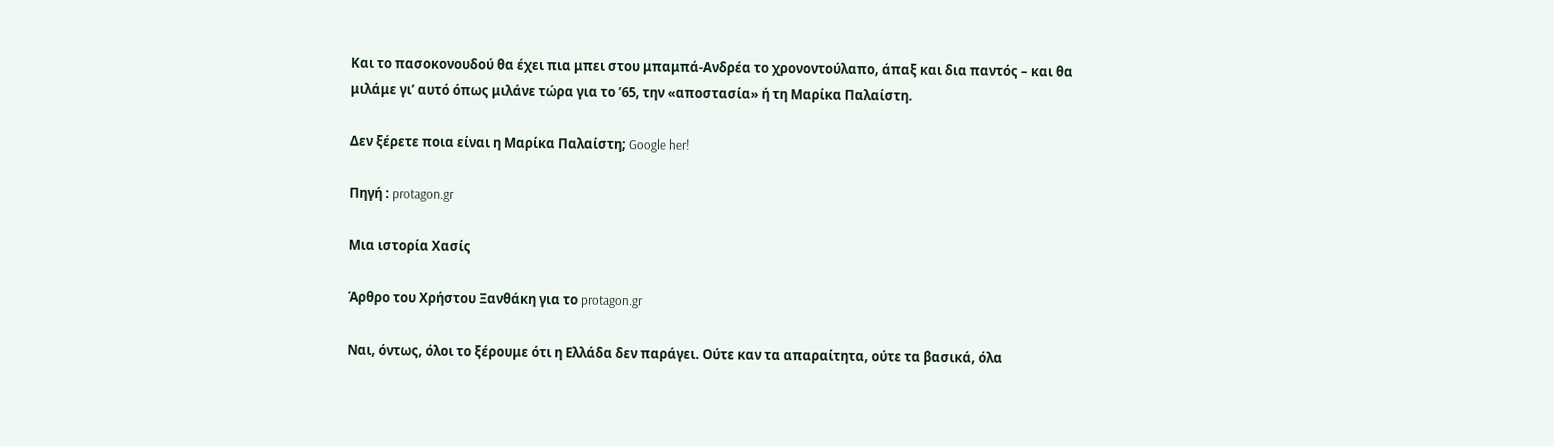Και το πασοκονουδού θα έχει πια μπει στου μπαμπά-Ανδρέα το χρονοντούλαπο, άπαξ και δια παντός – και θα μιλάμε γι’ αυτό όπως μιλάνε τώρα για το ’65, την «αποστασία» ή τη Μαρίκα Παλαίστη.

Δεν ξέρετε ποια είναι η Μαρίκα Παλαίστη; Google her!

Πηγή : protagon.gr

Μια ιστορία Χασίς

Άρθρο του Χρήστου Ξανθάκη για το protagon.gr

Ναι, όντως, όλοι το ξέρουμε ότι η Ελλάδα δεν παράγει. Ούτε καν τα απαραίτητα, ούτε τα βασικά, όλα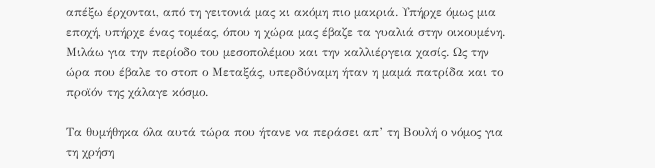απέξω έρχονται, από τη γειτονιά μας κι ακόμη πιο μακριά. Υπήρχε όμως μια εποχή, υπήρχε ένας τομέας, όπου η χώρα μας έβαζε τα γυαλιά στην οικουμένη. Μιλάω για την περίοδο του μεσοπολέμου και την καλλιέργεια χασίς. Ως την ώρα που έβαλε το στοπ ο Μεταξάς, υπερδύναμη ήταν η μαμά πατρίδα και το προϊόν της χάλαγε κόσμο.

Τα θυμήθηκα όλα αυτά τώρα που ήτανε να περάσει απ’ τη Βουλή ο νόμος για τη χρήση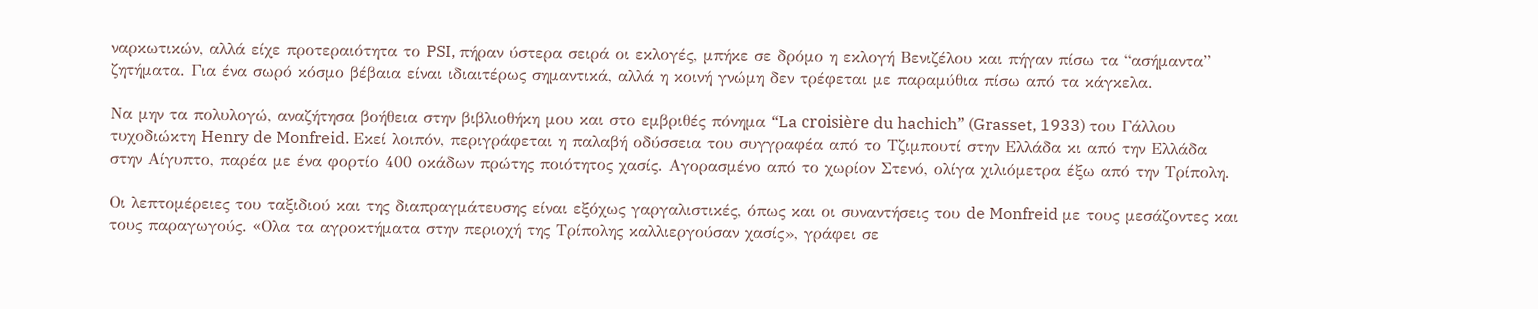ναρκωτικών, αλλά είχε προτεραιότητα το PSI, πήραν ύστερα σειρά οι εκλογές, μπήκε σε δρόμο η εκλογή Βενιζέλου και πήγαν πίσω τα “ασήμαντα” ζητήματα. Για ένα σωρό κόσμο βέβαια είναι ιδιαιτέρως σημαντικά, αλλά η κοινή γνώμη δεν τρέφεται με παραμύθια πίσω από τα κάγκελα.

Να μην τα πολυλογώ, αναζήτησα βοήθεια στην βιβλιοθήκη μου και στο εμβριθές πόνημα “La croisière du hachich” (Grasset, 1933) του Γάλλου τυχοδιώκτη Henry de Monfreid. Εκεί λοιπόν, περιγράφεται η παλαβή οδύσσεια του συγγραφέα από το Τζιμπουτί στην Ελλάδα κι από την Ελλάδα  στην Αίγυπτο, παρέα με ένα φορτίο 400 οκάδων πρώτης ποιότητος χασίς. Αγορασμένο από το χωρίον Στενό, ολίγα χιλιόμετρα έξω από την Τρίπολη.

Οι λεπτομέρειες του ταξιδιού και της διαπραγμάτευσης είναι εξόχως γαργαλιστικές, όπως και οι συναντήσεις του de Monfreid με τους μεσάζοντες και τους παραγωγούς. «Oλα τα αγροκτήματα στην περιοχή της Τρίπολης καλλιεργούσαν χασίς», γράφει σε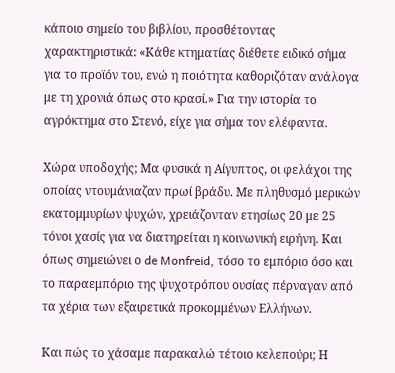κάποιο σημείο του βιβλίου, προσθέτοντας χαρακτηριστικά: «Κάθε κτηματίας διέθετε ειδικό σήμα για το προϊόν του, ενώ η ποιότητα καθοριζόταν ανάλογα με τη χρονιά όπως στο κρασί.» Για την ιστορία το αγρόκτημα στο Στενό, είχε για σήμα τον ελέφαντα.

Χώρα υποδοχής; Μα φυσικά η Αίγυπτος, οι φελάχοι της οποίας ντουμάνιαζαν πρωί βράδυ. Με πληθυσμό μερικών εκατομμυρίων ψυχών, χρειάζονταν ετησίως 20 με 25 τόνοι χασίς για να διατηρείται η κοινωνική ειρήνη. Και όπως σημειώνει ο de Monfreid, τόσο το εμπόριο όσο και το παραεμπόριο της ψυχοτρόπου ουσίας πέρναγαν από τα χέρια των εξαιρετικά προκομμένων Ελλήνων.

Και πώς το χάσαμε παρακαλώ τέτοιο κελεπούρι; Η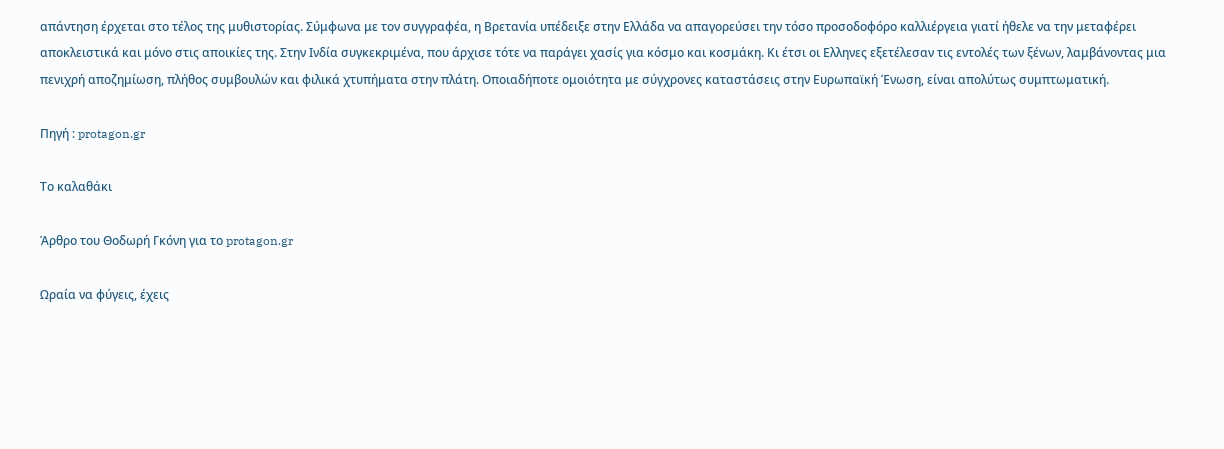απάντηση έρχεται στο τέλος της μυθιστορίας. Σύμφωνα με τον συγγραφέα, η Βρετανία υπέδειξε στην Ελλάδα να απαγορεύσει την τόσο προσοδοφόρο καλλιέργεια γιατί ήθελε να την μεταφέρει αποκλειστικά και μόνο στις αποικίες της. Στην Ινδία συγκεκριμένα, που άρχισε τότε να παράγει χασίς για κόσμο και κοσμάκη. Κι έτσι οι Ελληνες εξετέλεσαν τις εντολές των ξένων, λαμβάνοντας μια πενιχρή αποζημίωση, πλήθος συμβουλών και φιλικά χτυπήματα στην πλάτη. Οποιαδήποτε ομοιότητα με σύγχρονες καταστάσεις στην Ευρωπαϊκή Ένωση, είναι απολύτως συμπτωματική.

Πηγή : protagon.gr

Το καλαθάκι

Άρθρο του Θοδωρή Γκόνη για το protagon.gr

Ωραία να φύγεις, έχεις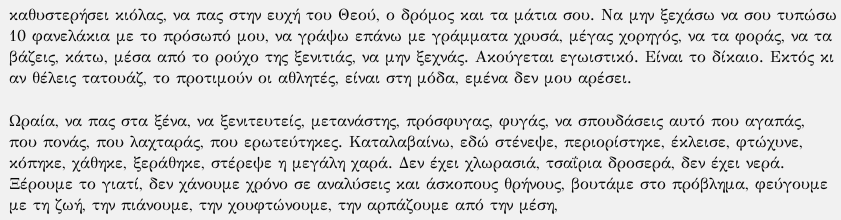καθυστερήσει κιόλας, να πας στην ευχή του Θεού, ο δρόμος και τα μάτια σου. Να μην ξεχάσω να σου τυπώσω 10 φανελάκια με το πρόσωπό μου, να γράψω επάνω με γράμματα χρυσά, μέγας χορηγός, να τα φοράς, να τα βάζεις, κάτω, μέσα από το ρούχο της ξενιτιάς, να μην ξεχνάς. Ακούγεται εγωιστικό. Είναι το δίκαιο. Εκτός κι αν θέλεις τατουάζ, το προτιμούν οι αθλητές, είναι στη μόδα, εμένα δεν μου αρέσει.

Ωραία, να πας στα ξένα, να ξενιτευτείς, μετανάστης, πρόσφυγας, φυγάς, να σπουδάσεις αυτό που αγαπάς, που πονάς, που λαχταράς, που ερωτεύτηκες. Καταλαβαίνω, εδώ στένεψε, περιορίστηκε, έκλεισε, φτώχυνε, κόπηκε, χάθηκε, ξεράθηκε, στέρεψε η μεγάλη χαρά. Δεν έχει χλωρασιά, τσαΐρια δροσερά, δεν έχει νερά. Ξέρουμε το γιατί, δεν χάνουμε χρόνο σε αναλύσεις και άσκοπους θρήνους, βουτάμε στο πρόβλημα, φεύγουμε με τη ζωή, την πιάνουμε, την χουφτώνουμε, την αρπάζουμε από την μέση,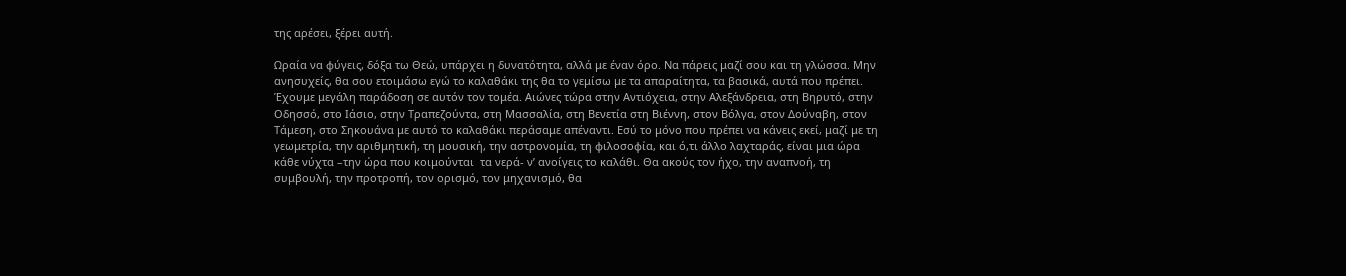της αρέσει, ξέρει αυτή.

Ωραία να φύγεις, δόξα τω Θεώ, υπάρχει η δυνατότητα, αλλά με έναν όρο. Να πάρεις μαζί σου και τη γλώσσα. Μην ανησυχείς, θα σου ετοιμάσω εγώ το καλαθάκι της θα το γεμίσω με τα απαραίτητα, τα βασικά, αυτά που πρέπει. Έχουμε μεγάλη παράδοση σε αυτόν τον τομέα. Αιώνες τώρα στην Αντιόχεια, στην Αλεξάνδρεια, στη Βηρυτό, στην Οδησσό, στο Ιάσιο, στην Τραπεζούντα, στη Μασσαλία, στη Βενετία στη Βιέννη, στον Βόλγα, στον Δούναβη, στον Τάμεση, στο Σηκουάνα με αυτό το καλαθάκι περάσαμε απέναντι. Εσύ το μόνο που πρέπει να κάνεις εκεί, μαζί με τη γεωμετρία, την αριθμητική, τη μουσική, την αστρονομία, τη φιλοσοφία, και ό,τι άλλο λαχταράς, είναι μια ώρα κάθε νύχτα –την ώρα που κοιμούνται  τα νερά- ν’ ανοίγεις το καλάθι. Θα ακούς τον ήχο, την αναπνοή, τη συμβουλή, την προτροπή, τον ορισμό, τον μηχανισμό, θα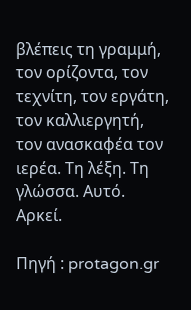βλέπεις τη γραμμή, τον ορίζοντα, τον τεχνίτη, τον εργάτη, τον καλλιεργητή, τον ανασκαφέα τον ιερέα. Τη λέξη. Τη γλώσσα. Αυτό. Αρκεί.

Πηγή : protagon.gr